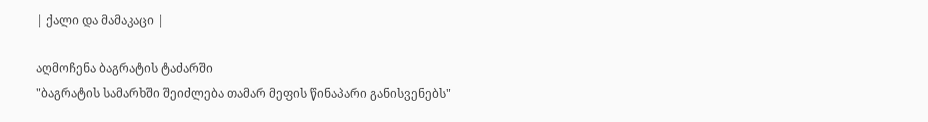| ქალი და მამაკაცი |

აღმოჩენა ბაგრატის ტაძარში
"ბაგრატის სამარხში შეიძლება თამარ მეფის წინაპარი განისვენებს"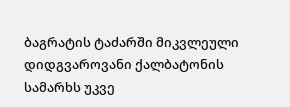ბაგრატის ტაძარში მიკვლეული დიდგვაროვანი ქალბატონის სამარხს უკვე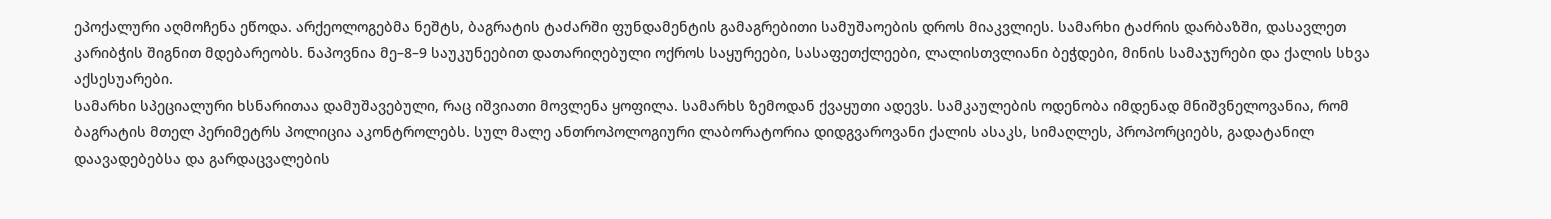ეპოქალური აღმოჩენა ეწოდა. არქეოლოგებმა ნეშტს, ბაგრატის ტაძარში ფუნდამენტის გამაგრებითი სამუშაოების დროს მიაკვლიეს. სამარხი ტაძრის დარბაზში, დასავლეთ კარიბჭის შიგნით მდებარეობს. ნაპოვნია მე–8–9 საუკუნეებით დათარიღებული ოქროს საყურეები, სასაფეთქლეები, ლალისთვლიანი ბეჭდები, მინის სამაჯურები და ქალის სხვა აქსესუარები.
სამარხი სპეციალური ხსნარითაა დამუშავებული, რაც იშვიათი მოვლენა ყოფილა. სამარხს ზემოდან ქვაყუთი ადევს. სამკაულების ოდენობა იმდენად მნიშვნელოვანია, რომ ბაგრატის მთელ პერიმეტრს პოლიცია აკონტროლებს. სულ მალე ანთროპოლოგიური ლაბორატორია დიდგვაროვანი ქალის ასაკს, სიმაღლეს, პროპორციებს, გადატანილ დაავადებებსა და გარდაცვალების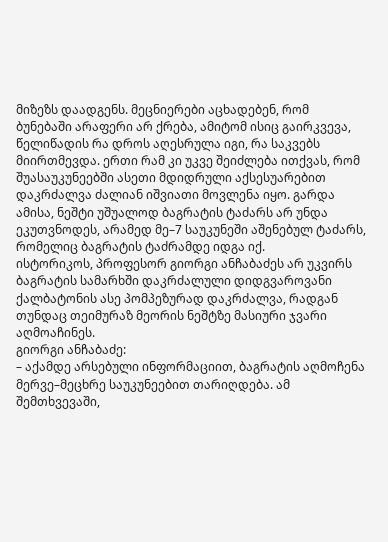მიზეზს დაადგენს. მეცნიერები აცხადებენ, რომ ბუნებაში არაფერი არ ქრება, ამიტომ ისიც გაირკვევა, წელიწადის რა დროს აღესრულა იგი, რა საკვებს მიირთმევდა. ერთი რამ კი უკვე შეიძლება ითქვას, რომ შუასაუკუნეებში ასეთი მდიდრული აქსესუარებით დაკრძალვა ძალიან იშვიათი მოვლენა იყო. გარდა ამისა, ნეშტი უშუალოდ ბაგრატის ტაძარს არ უნდა ეკუთვნოდეს, არამედ მე–7 საუკუნეში აშენებულ ტაძარს, რომელიც ბაგრატის ტაძრამდე იდგა იქ.
ისტორიკოს, პროფესორ გიორგი ანჩაბაძეს არ უკვირს ბაგრატის სამარხში დაკრძალული დიდგვაროვანი ქალბატონის ასე პომპეზურად დაკრძალვა, რადგან თუნდაც თეიმურაზ მეორის ნეშტზე მასიური ჯვარი აღმოაჩინეს.
გიორგი ანჩაბაძე:
– აქამდე არსებული ინფორმაციით, ბაგრატის აღმოჩენა მერვე–მეცხრე საუკუნეებით თარიღდება. ამ შემთხვევაში,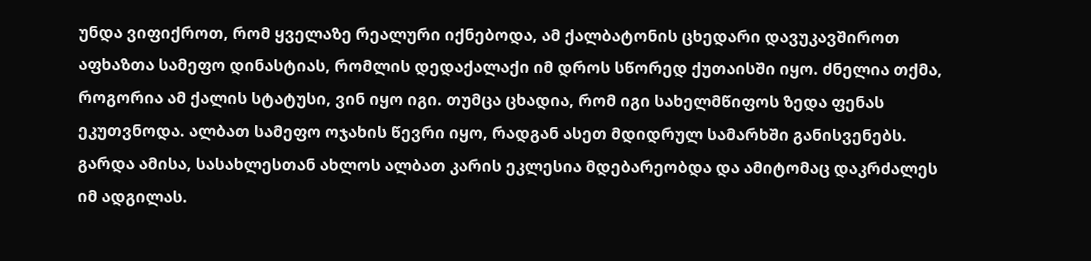უნდა ვიფიქროთ, რომ ყველაზე რეალური იქნებოდა, ამ ქალბატონის ცხედარი დავუკავშიროთ აფხაზთა სამეფო დინასტიას, რომლის დედაქალაქი იმ დროს სწორედ ქუთაისში იყო. ძნელია თქმა, როგორია ამ ქალის სტატუსი, ვინ იყო იგი. თუმცა ცხადია, რომ იგი სახელმწიფოს ზედა ფენას ეკუთვნოდა. ალბათ სამეფო ოჯახის წევრი იყო, რადგან ასეთ მდიდრულ სამარხში განისვენებს. გარდა ამისა, სასახლესთან ახლოს ალბათ კარის ეკლესია მდებარეობდა და ამიტომაც დაკრძალეს იმ ადგილას.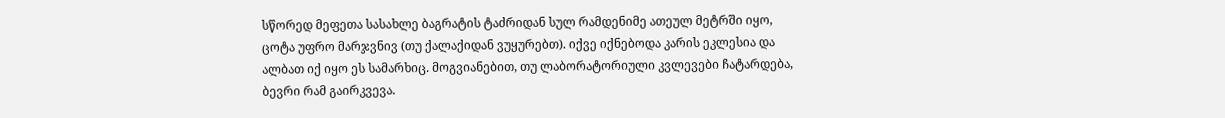სწორედ მეფეთა სასახლე ბაგრატის ტაძრიდან სულ რამდენიმე ათეულ მეტრში იყო, ცოტა უფრო მარჯვნივ (თუ ქალაქიდან ვუყურებთ). იქვე იქნებოდა კარის ეკლესია და ალბათ იქ იყო ეს სამარხიც. მოგვიანებით, თუ ლაბორატორიული კვლევები ჩატარდება, ბევრი რამ გაირკვევა.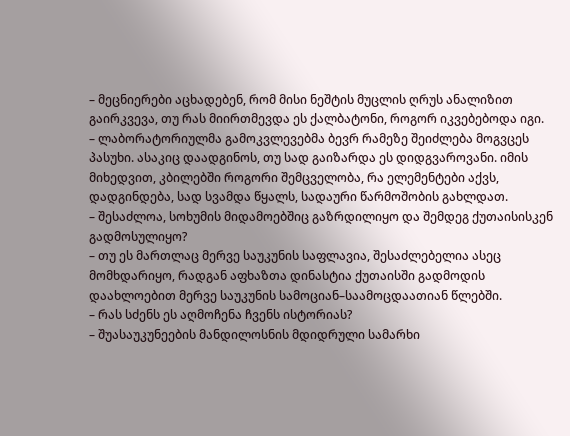– მეცნიერები აცხადებენ, რომ მისი ნეშტის მუცლის ღრუს ანალიზით გაირკვევა, თუ რას მიირთმევდა ეს ქალბატონი, როგორ იკვებებოდა იგი.
– ლაბორატორიულმა გამოკვლევებმა ბევრ რამეზე შეიძლება მოგვცეს პასუხი. ასაკიც დაადგინოს, თუ სად გაიზარდა ეს დიდგვაროვანი. იმის მიხედვით, კბილებში როგორი შემცველობა, რა ელემენტები აქვს, დადგინდება, სად სვამდა წყალს, სადაური წარმოშობის გახლდათ.
– შესაძლოა, სოხუმის მიდამოებშიც გაზრდილიყო და შემდეგ ქუთაისისკენ გადმოსულიყო?
– თუ ეს მართლაც მერვე საუკუნის საფლავია, შესაძლებელია ასეც მომხდარიყო, რადგან აფხაზთა დინასტია ქუთაისში გადმოდის დაახლოებით მერვე საუკუნის სამოციან–საამოცდაათიან წლებში.
– რას სძენს ეს აღმოჩენა ჩვენს ისტორიას?
– შუასაუკუნეების მანდილოსნის მდიდრული სამარხი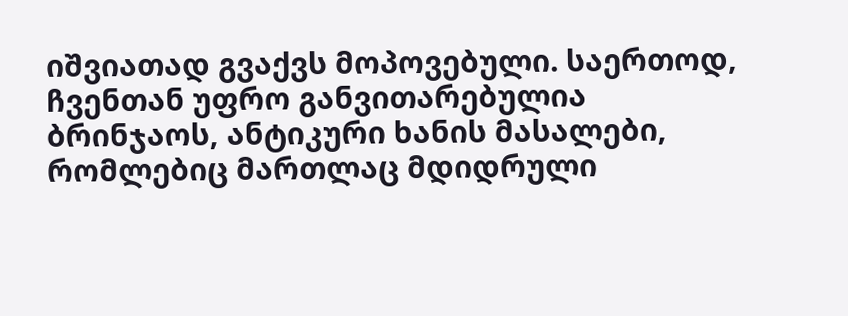იშვიათად გვაქვს მოპოვებული. საერთოდ, ჩვენთან უფრო განვითარებულია ბრინჯაოს, ანტიკური ხანის მასალები, რომლებიც მართლაც მდიდრული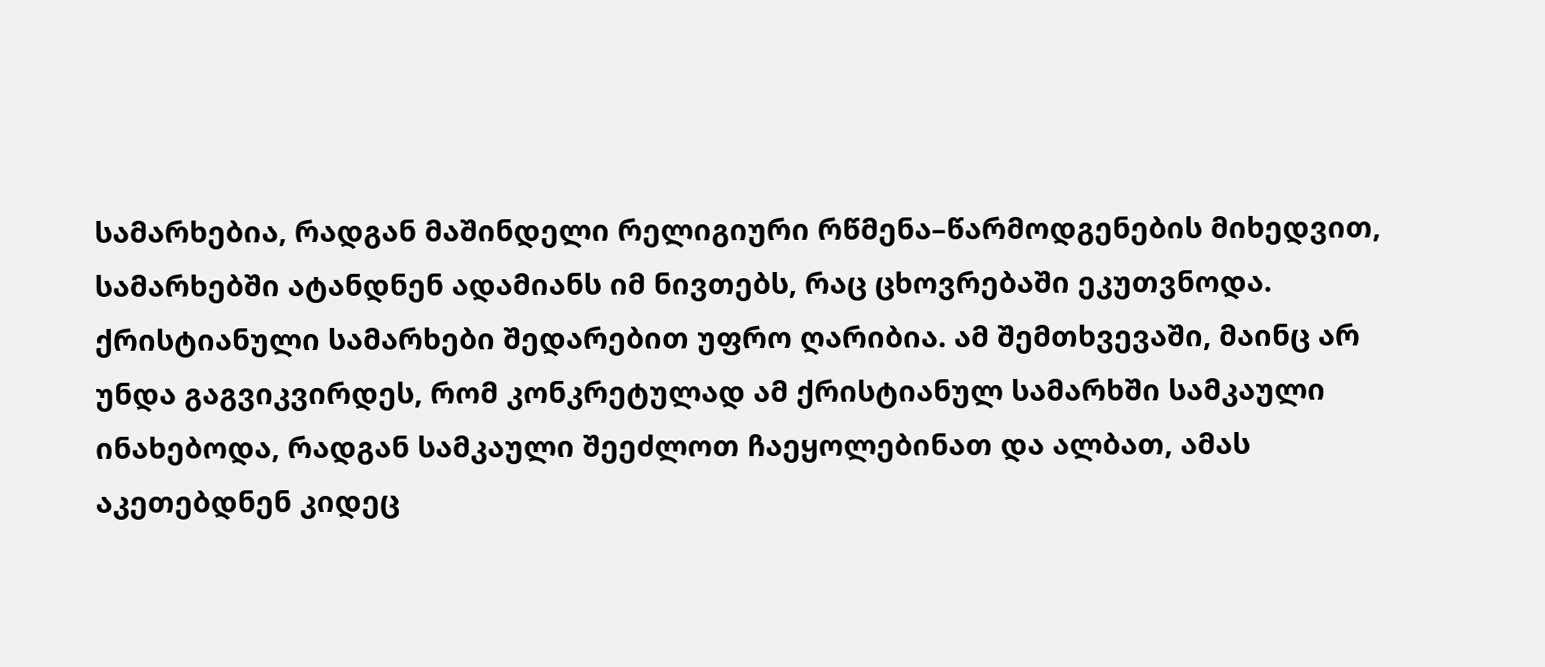სამარხებია, რადგან მაშინდელი რელიგიური რწმენა–წარმოდგენების მიხედვით, სამარხებში ატანდნენ ადამიანს იმ ნივთებს, რაც ცხოვრებაში ეკუთვნოდა. ქრისტიანული სამარხები შედარებით უფრო ღარიბია. ამ შემთხვევაში, მაინც არ უნდა გაგვიკვირდეს, რომ კონკრეტულად ამ ქრისტიანულ სამარხში სამკაული ინახებოდა, რადგან სამკაული შეეძლოთ ჩაეყოლებინათ და ალბათ, ამას აკეთებდნენ კიდეც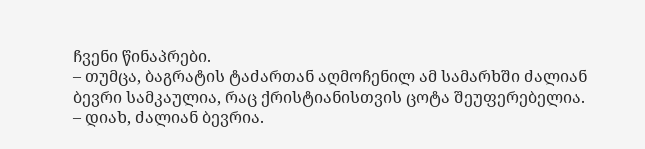ჩვენი წინაპრები.
– თუმცა, ბაგრატის ტაძართან აღმოჩენილ ამ სამარხში ძალიან ბევრი სამკაულია, რაც ქრისტიანისთვის ცოტა შეუფერებელია.
– დიახ, ძალიან ბევრია.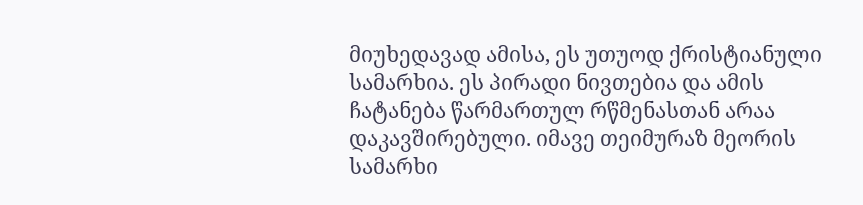მიუხედავად ამისა, ეს უთუოდ ქრისტიანული სამარხია. ეს პირადი ნივთებია და ამის ჩატანება წარმართულ რწმენასთან არაა დაკავშირებული. იმავე თეიმურაზ მეორის სამარხი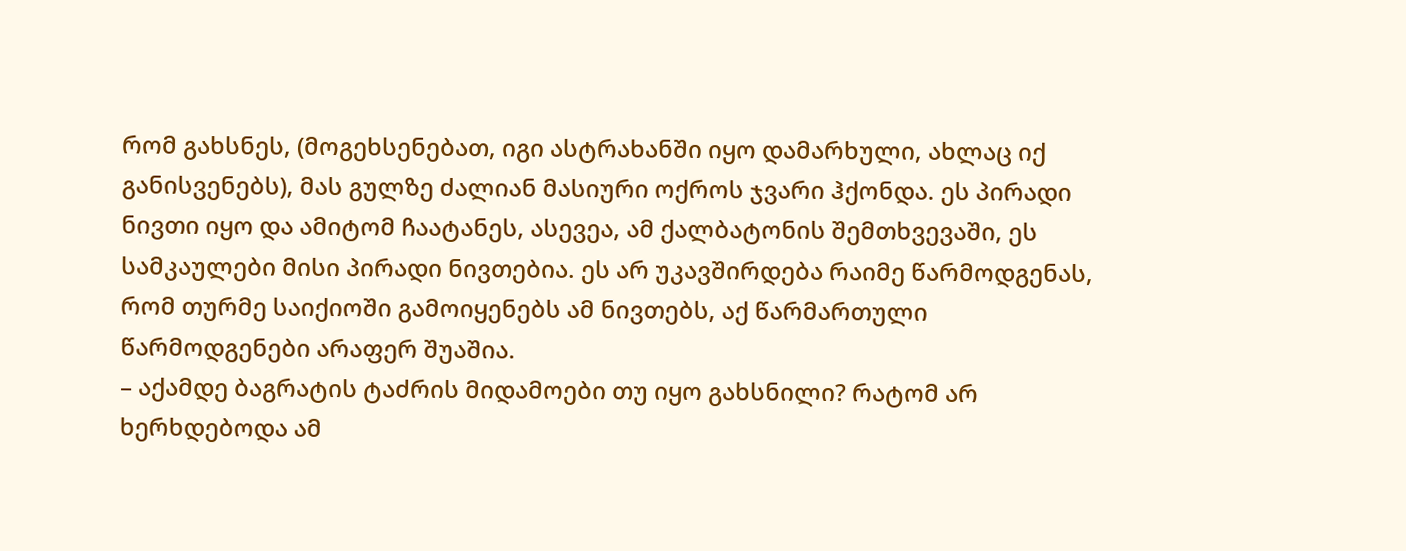რომ გახსნეს, (მოგეხსენებათ, იგი ასტრახანში იყო დამარხული, ახლაც იქ განისვენებს), მას გულზე ძალიან მასიური ოქროს ჯვარი ჰქონდა. ეს პირადი ნივთი იყო და ამიტომ ჩაატანეს, ასევეა, ამ ქალბატონის შემთხვევაში, ეს სამკაულები მისი პირადი ნივთებია. ეს არ უკავშირდება რაიმე წარმოდგენას, რომ თურმე საიქიოში გამოიყენებს ამ ნივთებს, აქ წარმართული წარმოდგენები არაფერ შუაშია.
– აქამდე ბაგრატის ტაძრის მიდამოები თუ იყო გახსნილი? რატომ არ ხერხდებოდა ამ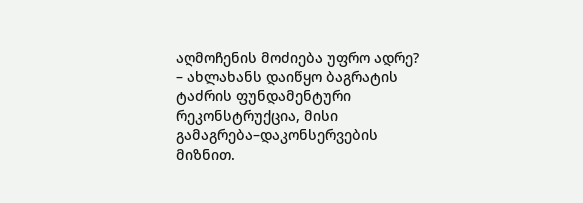აღმოჩენის მოძიება უფრო ადრე?
– ახლახანს დაიწყო ბაგრატის ტაძრის ფუნდამენტური რეკონსტრუქცია, მისი გამაგრება–დაკონსერვების მიზნით.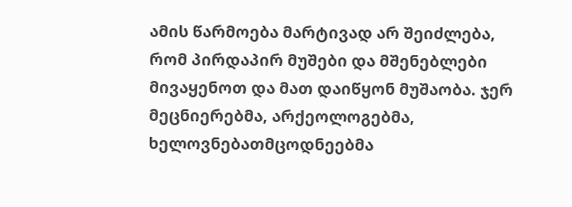ამის წარმოება მარტივად არ შეიძლება, რომ პირდაპირ მუშები და მშენებლები მივაყენოთ და მათ დაიწყონ მუშაობა. ჯერ მეცნიერებმა, არქეოლოგებმა, ხელოვნებათმცოდნეებმა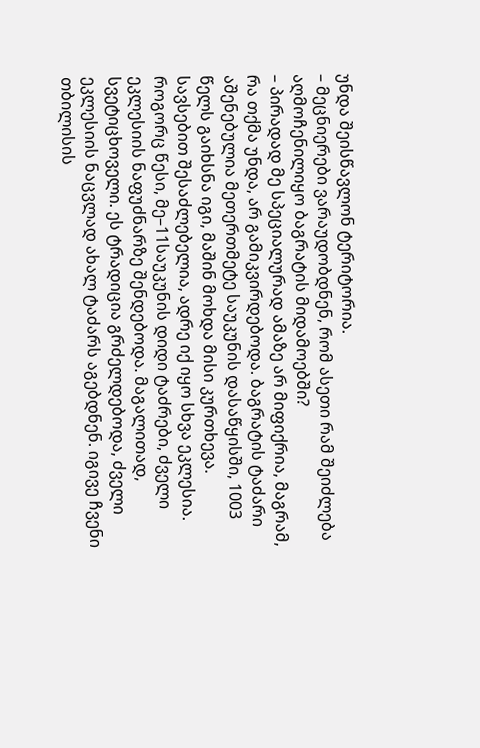უნდა შეისწავლონ ტერიტორია.
– მეცნიერები ვარაუდობდნენ, რომ ასეთი რამ შეიძლება აღმოჩენილიყო ბაგრატის მიდამოებში?
– პირადად მე სპეციალურად ამაზე არ მიფიქრია, მაგრამ, რა თქმა უნდა, არ გამიკვირდებოდა. ბაგრატის ტაძარი აშენებულია მეთერთმეტე საუკუნის დასაწყისში, 1003 წელს გაიხსნა იგი, მაშინ მოხდა მისი კურთხევა. სავსებით შესაძლებელია, ადრე იქ იყო სხვა ეკლესია. როგორც წესი, მე–11საუკუნის დიდი ტაძრები, ძველი ეკლესიის ნაფუძნარზე შენდებოდა. მაგალითად, სვეტიცხოველი. ეს ტრადიცია გრძელდებოდა, ძველი ეკლესიის ნაცვლად ახალ ტაძარს აგებდნენ. იგივე ჩვენი თბილისის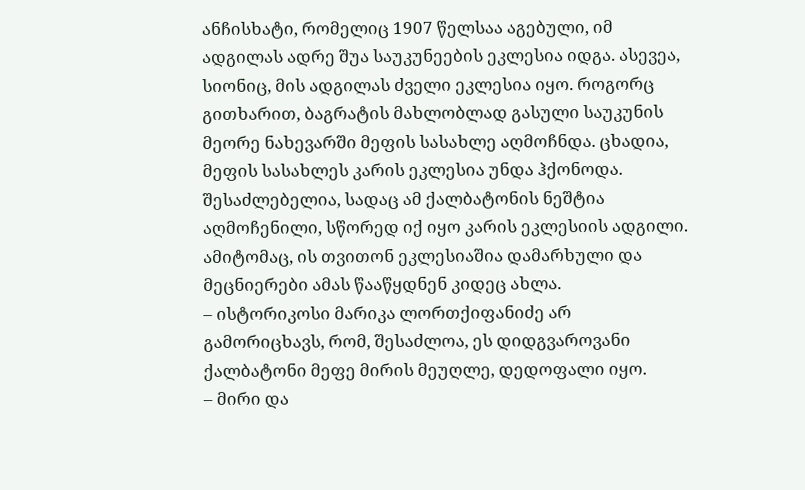ანჩისხატი, რომელიც 1907 წელსაა აგებული, იმ ადგილას ადრე შუა საუკუნეების ეკლესია იდგა. ასევეა, სიონიც, მის ადგილას ძველი ეკლესია იყო. როგორც გითხარით, ბაგრატის მახლობლად გასული საუკუნის მეორე ნახევარში მეფის სასახლე აღმოჩნდა. ცხადია, მეფის სასახლეს კარის ეკლესია უნდა ჰქონოდა. შესაძლებელია, სადაც ამ ქალბატონის ნეშტია აღმოჩენილი, სწორედ იქ იყო კარის ეკლესიის ადგილი. ამიტომაც, ის თვითონ ეკლესიაშია დამარხული და მეცნიერები ამას წააწყდნენ კიდეც ახლა.
– ისტორიკოსი მარიკა ლორთქიფანიძე არ გამორიცხავს, რომ, შესაძლოა, ეს დიდგვაროვანი ქალბატონი მეფე მირის მეუღლე, დედოფალი იყო.
– მირი და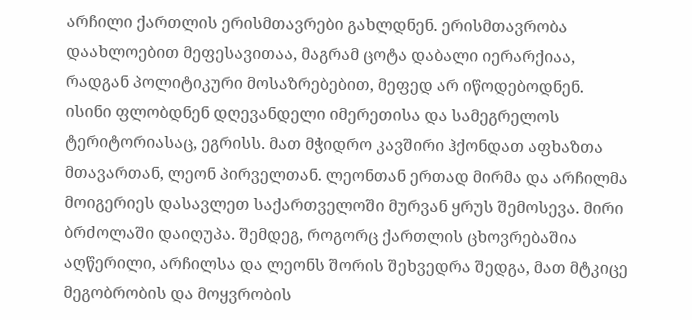არჩილი ქართლის ერისმთავრები გახლდნენ. ერისმთავრობა დაახლოებით მეფესავითაა, მაგრამ ცოტა დაბალი იერარქიაა, რადგან პოლიტიკური მოსაზრებებით, მეფედ არ იწოდებოდნენ. ისინი ფლობდნენ დღევანდელი იმერეთისა და სამეგრელოს ტერიტორიასაც, ეგრისს. მათ მჭიდრო კავშირი ჰქონდათ აფხაზთა მთავართან, ლეონ პირველთან. ლეონთან ერთად მირმა და არჩილმა მოიგერიეს დასავლეთ საქართველოში მურვან ყრუს შემოსევა. მირი ბრძოლაში დაიღუპა. შემდეგ, როგორც ქართლის ცხოვრებაშია აღწერილი, არჩილსა და ლეონს შორის შეხვედრა შედგა, მათ მტკიცე მეგობრობის და მოყვრობის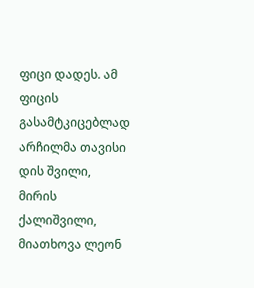ფიცი დადეს. ამ ფიცის გასამტკიცებლად არჩილმა თავისი დის შვილი, მირის ქალიშვილი, მიათხოვა ლეონ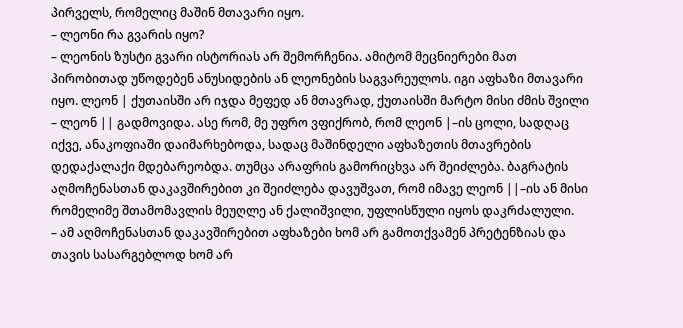პირველს, რომელიც მაშინ მთავარი იყო.
– ლეონი რა გვარის იყო?
– ლეონის ზუსტი გვარი ისტორიას არ შემორჩენია. ამიტომ მეცნიერები მათ პირობითად უწოდებენ ანუსიდების ან ლეონების საგვარეულოს. იგი აფხაზი მთავარი იყო. ლეონ | ქუთაისში არ იჯდა მეფედ ან მთავრად, ქუთაისში მარტო მისი ძმის შვილი – ლეონ || გადმოვიდა. ასე რომ, მე უფრო ვფიქრობ, რომ ლეონ |–ის ცოლი, სადღაც იქვე, ანაკოფიაში დაიმარხებოდა, სადაც მაშინდელი აფხაზეთის მთავრების დედაქალაქი მდებარეობდა. თუმცა არაფრის გამორიცხვა არ შეიძლება. ბაგრატის აღმოჩენასთან დაკავშირებით კი შეიძლება დავუშვათ, რომ იმავე ლეონ ||–ის ან მისი რომელიმე შთამომავლის მეუღლე ან ქალიშვილი, უფლისწული იყოს დაკრძალული.
– ამ აღმოჩენასთან დაკავშირებით აფხაზები ხომ არ გამოთქვამენ პრეტენზიას და თავის სასარგებლოდ ხომ არ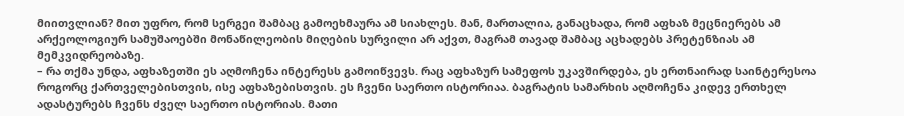მიითვლიან? მით უფრო, რომ სერგეი შამბაც გამოეხმაურა ამ სიახლეს. მან, მართალია, განაცხადა, რომ აფხაზ მეცნიერებს ამ არქეოლოგიურ სამუშაოებში მონაწილეობის მიღების სურვილი არ აქვთ, მაგრამ თავად შამბაც აცხადებს პრეტენზიას ამ მემკვიდრეობაზე.
– რა თქმა უნდა, აფხაზეთში ეს აღმოჩენა ინტერესს გამოიწვევს. რაც აფხაზურ სამეფოს უკავშირდება, ეს ერთნაირად საინტერესოა როგორც ქართველებისთვის, ისე აფხაზებისთვის. ეს ჩვენი საერთო ისტორიაა. ბაგრატის სამარხის აღმოჩენა კიდევ ერთხელ ადასტურებს ჩვენს ძველ საერთო ისტორიას. მათი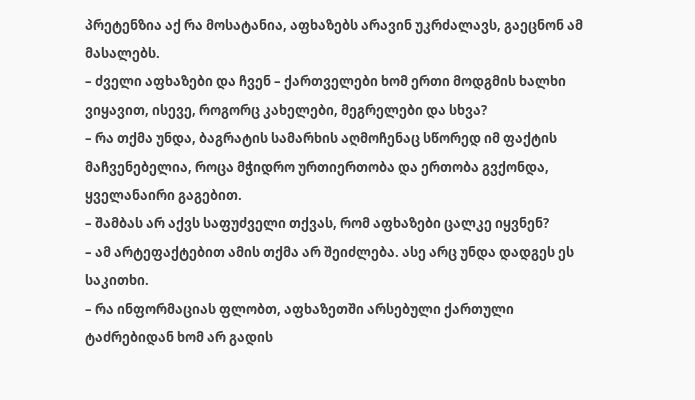პრეტენზია აქ რა მოსატანია, აფხაზებს არავინ უკრძალავს, გაეცნონ ამ მასალებს.
– ძველი აფხაზები და ჩვენ – ქართველები ხომ ერთი მოდგმის ხალხი ვიყავით, ისევე, როგორც კახელები, მეგრელები და სხვა?
– რა თქმა უნდა, ბაგრატის სამარხის აღმოჩენაც სწორედ იმ ფაქტის მაჩვენებელია, როცა მჭიდრო ურთიერთობა და ერთობა გვქონდა, ყველანაირი გაგებით.
– შამბას არ აქვს საფუძველი თქვას, რომ აფხაზები ცალკე იყვნენ?
– ამ არტეფაქტებით ამის თქმა არ შეიძლება. ასე არც უნდა დადგეს ეს საკითხი.
– რა ინფორმაციას ფლობთ, აფხაზეთში არსებული ქართული ტაძრებიდან ხომ არ გადის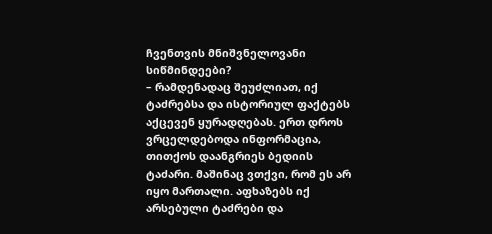ჩვენთვის მნიშვნელოვანი სიწმინდეები?
– რამდენადაც შეუძლიათ, იქ ტაძრებსა და ისტორიულ ფაქტებს აქცევენ ყურადღებას. ერთ დროს ვრცელდებოდა ინფორმაცია, თითქოს დაანგრიეს ბედიის ტაძარი. მაშინაც ვთქვი, რომ ეს არ იყო მართალი. აფხაზებს იქ არსებული ტაძრები და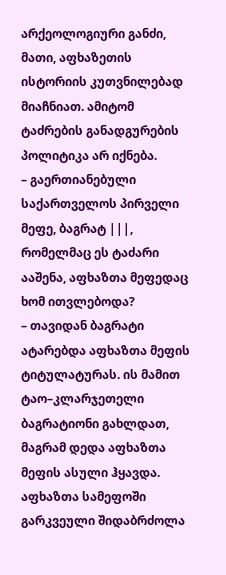არქეოლოგიური განძი, მათი, აფხაზეთის ისტორიის კუთვნილებად მიაჩნიათ. ამიტომ ტაძრების განადგურების პოლიტიკა არ იქნება.
– გაერთიანებული საქართველოს პირველი მეფე, ბაგრატ |||, რომელმაც ეს ტაძარი ააშენა, აფხაზთა მეფედაც ხომ ითვლებოდა?
– თავიდან ბაგრატი ატარებდა აფხაზთა მეფის ტიტულატურას. ის მამით ტაო–კლარჯეთელი ბაგრატიონი გახლდათ, მაგრამ დედა აფხაზთა მეფის ასული ჰყავდა. აფხაზთა სამეფოში გარკვეული შიდაბრძოლა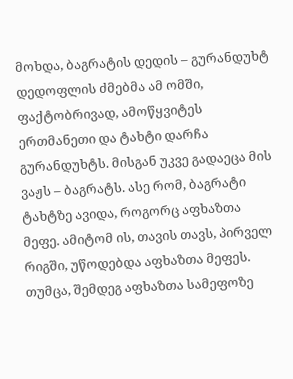მოხდა, ბაგრატის დედის – გურანდუხტ დედოფლის ძმებმა ამ ომში, ფაქტობრივად, ამოწყვიტეს ერთმანეთი და ტახტი დარჩა გურანდუხტს. მისგან უკვე გადაეცა მის ვაჟს – ბაგრატს. ასე რომ, ბაგრატი ტახტზე ავიდა, როგორც აფხაზთა მეფე. ამიტომ ის, თავის თავს, პირველ რიგში, უწოდებდა აფხაზთა მეფეს. თუმცა, შემდეგ აფხაზთა სამეფოზე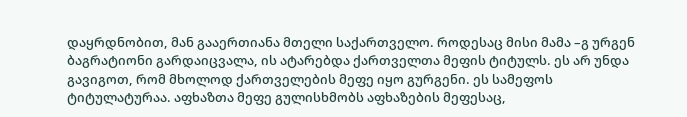დაყრდნობით, მან გააერთიანა მთელი საქართველო. როდესაც მისი მამა –გ ურგენ ბაგრატიონი გარდაიცვალა, ის ატარებდა ქართველთა მეფის ტიტულს. ეს არ უნდა გავიგოთ, რომ მხოლოდ ქართველების მეფე იყო გურგენი. ეს სამეფოს ტიტულატურაა. აფხაზთა მეფე გულისხმობს აფხაზების მეფესაც,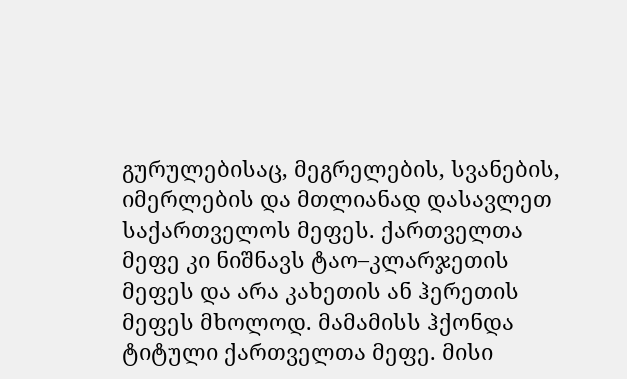გურულებისაც, მეგრელების, სვანების, იმერლების და მთლიანად დასავლეთ საქართველოს მეფეს. ქართველთა მეფე კი ნიშნავს ტაო–კლარჯეთის მეფეს და არა კახეთის ან ჰერეთის მეფეს მხოლოდ. მამამისს ჰქონდა ტიტული ქართველთა მეფე. მისი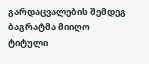გარდაცვალების შემდეგ ბაგრატმა მიიღო ტიტული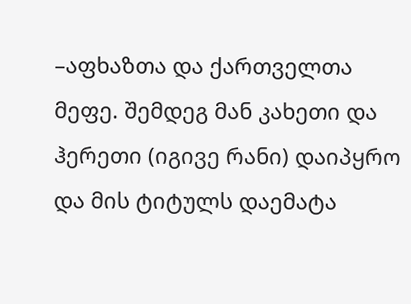–აფხაზთა და ქართველთა მეფე. შემდეგ მან კახეთი და ჰერეთი (იგივე რანი) დაიპყრო და მის ტიტულს დაემატა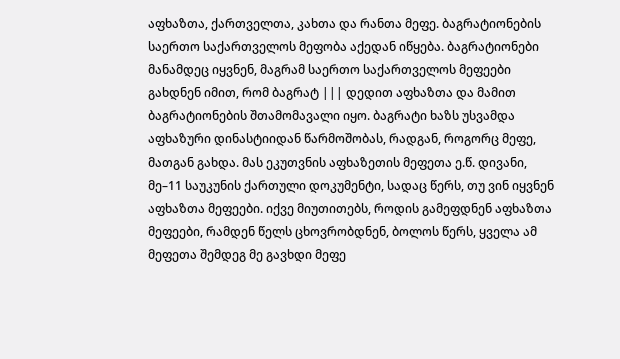აფხაზთა, ქართველთა, კახთა და რანთა მეფე. ბაგრატიონების საერთო საქართველოს მეფობა აქედან იწყება. ბაგრატიონები მანამდეც იყვნენ, მაგრამ საერთო საქართველოს მეფეები გახდნენ იმით, რომ ბაგრატ ||| დედით აფხაზთა და მამით ბაგრატიონების შთამომავალი იყო. ბაგრატი ხაზს უსვამდა აფხაზური დინასტიიდან წარმოშობას, რადგან, როგორც მეფე, მათგან გახდა. მას ეკუთვნის აფხაზეთის მეფეთა ე.წ. დივანი, მე–11 საუკუნის ქართული დოკუმენტი, სადაც წერს, თუ ვინ იყვნენ აფხაზთა მეფეები. იქვე მიუთითებს, როდის გამეფდნენ აფხაზთა მეფეები, რამდენ წელს ცხოვრობდნენ, ბოლოს წერს, ყველა ამ მეფეთა შემდეგ მე გავხდი მეფე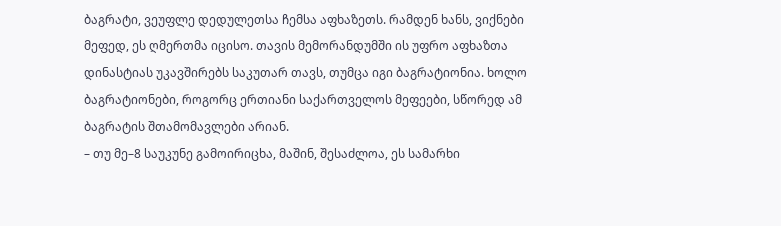ბაგრატი, ვეუფლე დედულეთსა ჩემსა აფხაზეთს. რამდენ ხანს, ვიქნები მეფედ, ეს ღმერთმა იცისო. თავის მემორანდუმში ის უფრო აფხაზთა დინასტიას უკავშირებს საკუთარ თავს, თუმცა იგი ბაგრატიონია. ხოლო ბაგრატიონები, როგორც ერთიანი საქართველოს მეფეები, სწორედ ამ ბაგრატის შთამომავლები არიან.
– თუ მე–8 საუკუნე გამოირიცხა, მაშინ, შესაძლოა, ეს სამარხი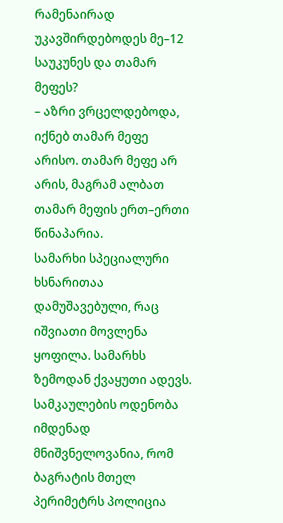რამენაირად უკავშირდებოდეს მე–12 საუკუნეს და თამარ მეფეს?
– აზრი ვრცელდებოდა, იქნებ თამარ მეფე არისო. თამარ მეფე არ არის, მაგრამ ალბათ თამარ მეფის ერთ–ერთი წინაპარია.
სამარხი სპეციალური ხსნარითაა დამუშავებული, რაც იშვიათი მოვლენა ყოფილა. სამარხს ზემოდან ქვაყუთი ადევს. სამკაულების ოდენობა იმდენად მნიშვნელოვანია, რომ ბაგრატის მთელ პერიმეტრს პოლიცია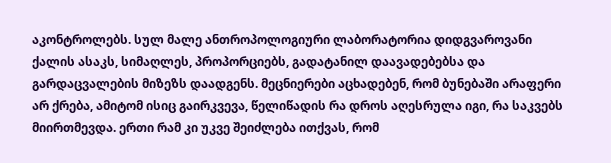აკონტროლებს. სულ მალე ანთროპოლოგიური ლაბორატორია დიდგვაროვანი ქალის ასაკს, სიმაღლეს, პროპორციებს, გადატანილ დაავადებებსა და გარდაცვალების მიზეზს დაადგენს. მეცნიერები აცხადებენ, რომ ბუნებაში არაფერი არ ქრება, ამიტომ ისიც გაირკვევა, წელიწადის რა დროს აღესრულა იგი, რა საკვებს მიირთმევდა. ერთი რამ კი უკვე შეიძლება ითქვას, რომ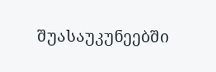შუასაუკუნეებში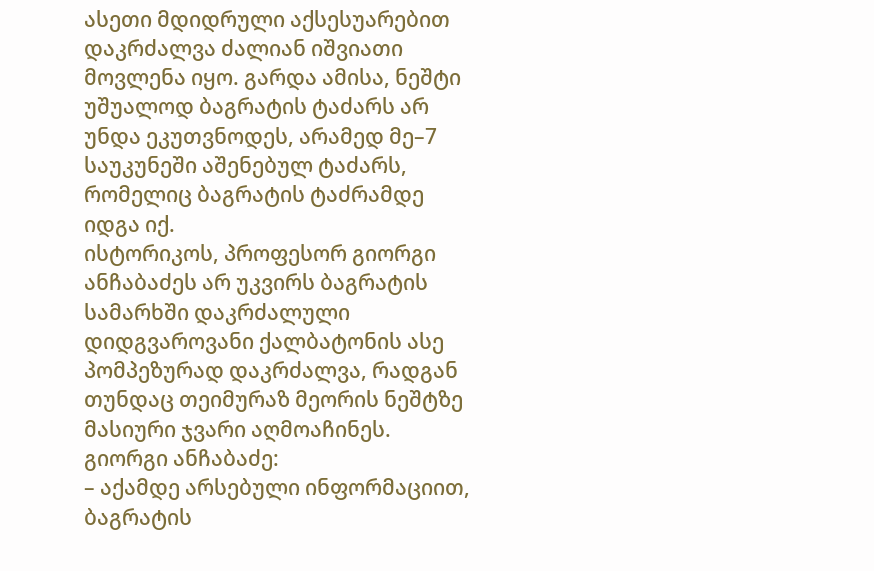ასეთი მდიდრული აქსესუარებით დაკრძალვა ძალიან იშვიათი მოვლენა იყო. გარდა ამისა, ნეშტი უშუალოდ ბაგრატის ტაძარს არ უნდა ეკუთვნოდეს, არამედ მე–7 საუკუნეში აშენებულ ტაძარს, რომელიც ბაგრატის ტაძრამდე იდგა იქ.
ისტორიკოს, პროფესორ გიორგი ანჩაბაძეს არ უკვირს ბაგრატის სამარხში დაკრძალული დიდგვაროვანი ქალბატონის ასე პომპეზურად დაკრძალვა, რადგან თუნდაც თეიმურაზ მეორის ნეშტზე მასიური ჯვარი აღმოაჩინეს.
გიორგი ანჩაბაძე:
– აქამდე არსებული ინფორმაციით, ბაგრატის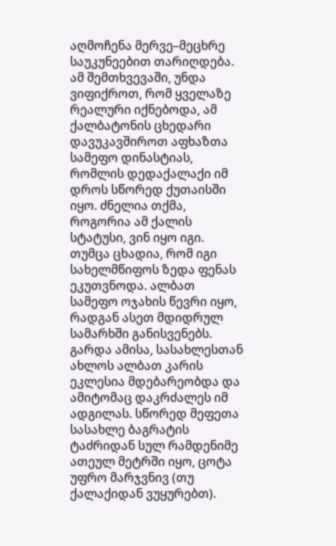აღმოჩენა მერვე–მეცხრე საუკუნეებით თარიღდება. ამ შემთხვევაში, უნდა ვიფიქროთ, რომ ყველაზე რეალური იქნებოდა, ამ ქალბატონის ცხედარი დავუკავშიროთ აფხაზთა სამეფო დინასტიას, რომლის დედაქალაქი იმ დროს სწორედ ქუთაისში იყო. ძნელია თქმა, როგორია ამ ქალის სტატუსი, ვინ იყო იგი. თუმცა ცხადია, რომ იგი სახელმწიფოს ზედა ფენას ეკუთვნოდა. ალბათ სამეფო ოჯახის წევრი იყო, რადგან ასეთ მდიდრულ სამარხში განისვენებს. გარდა ამისა, სასახლესთან ახლოს ალბათ კარის ეკლესია მდებარეობდა და ამიტომაც დაკრძალეს იმ ადგილას. სწორედ მეფეთა სასახლე ბაგრატის ტაძრიდან სულ რამდენიმე ათეულ მეტრში იყო, ცოტა უფრო მარჯვნივ (თუ ქალაქიდან ვუყურებთ).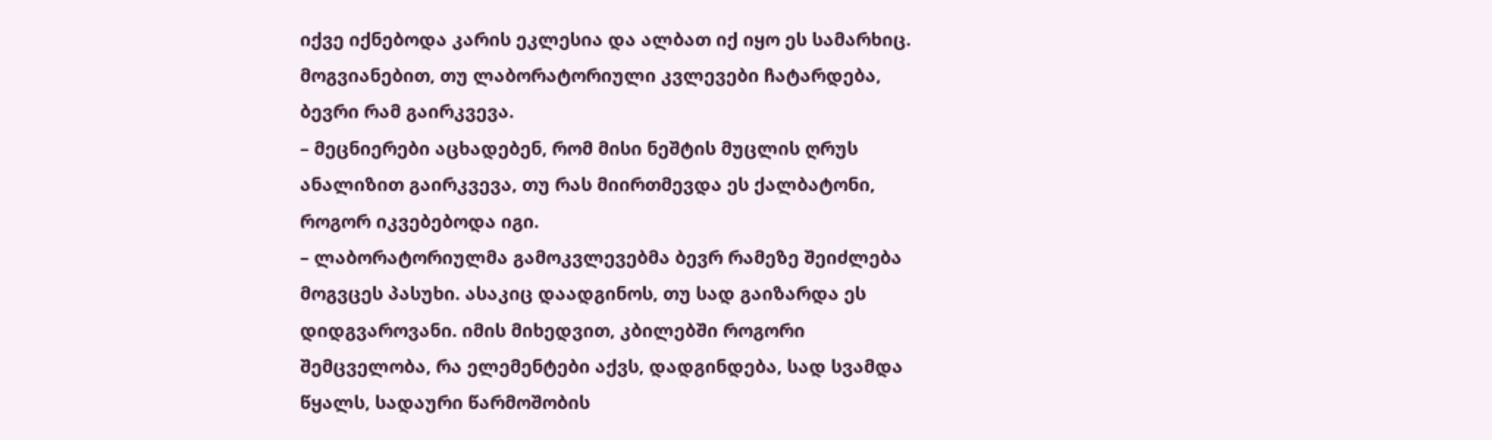იქვე იქნებოდა კარის ეკლესია და ალბათ იქ იყო ეს სამარხიც. მოგვიანებით, თუ ლაბორატორიული კვლევები ჩატარდება, ბევრი რამ გაირკვევა.
– მეცნიერები აცხადებენ, რომ მისი ნეშტის მუცლის ღრუს ანალიზით გაირკვევა, თუ რას მიირთმევდა ეს ქალბატონი, როგორ იკვებებოდა იგი.
– ლაბორატორიულმა გამოკვლევებმა ბევრ რამეზე შეიძლება მოგვცეს პასუხი. ასაკიც დაადგინოს, თუ სად გაიზარდა ეს დიდგვაროვანი. იმის მიხედვით, კბილებში როგორი შემცველობა, რა ელემენტები აქვს, დადგინდება, სად სვამდა წყალს, სადაური წარმოშობის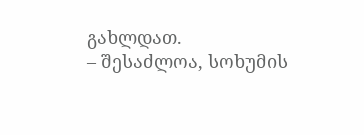გახლდათ.
– შესაძლოა, სოხუმის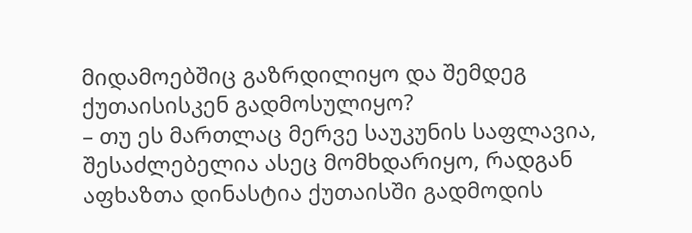მიდამოებშიც გაზრდილიყო და შემდეგ ქუთაისისკენ გადმოსულიყო?
– თუ ეს მართლაც მერვე საუკუნის საფლავია, შესაძლებელია ასეც მომხდარიყო, რადგან აფხაზთა დინასტია ქუთაისში გადმოდის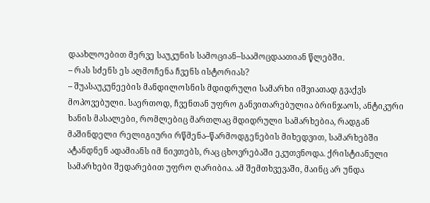დაახლოებით მერვე საუკუნის სამოციან–საამოცდაათიან წლებში.
– რას სძენს ეს აღმოჩენა ჩვენს ისტორიას?
– შუასაუკუნეების მანდილოსნის მდიდრული სამარხი იშვიათად გვაქვს მოპოვებული. საერთოდ, ჩვენთან უფრო განვითარებულია ბრინჯაოს, ანტიკური ხანის მასალები, რომლებიც მართლაც მდიდრული სამარხებია, რადგან მაშინდელი რელიგიური რწმენა–წარმოდგენების მიხედვით, სამარხებში ატანდნენ ადამიანს იმ ნივთებს, რაც ცხოვრებაში ეკუთვნოდა. ქრისტიანული სამარხები შედარებით უფრო ღარიბია. ამ შემთხვევაში, მაინც არ უნდა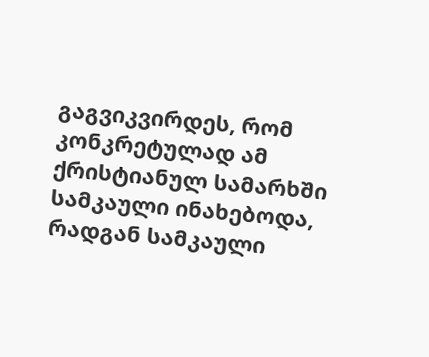გაგვიკვირდეს, რომ კონკრეტულად ამ ქრისტიანულ სამარხში სამკაული ინახებოდა, რადგან სამკაული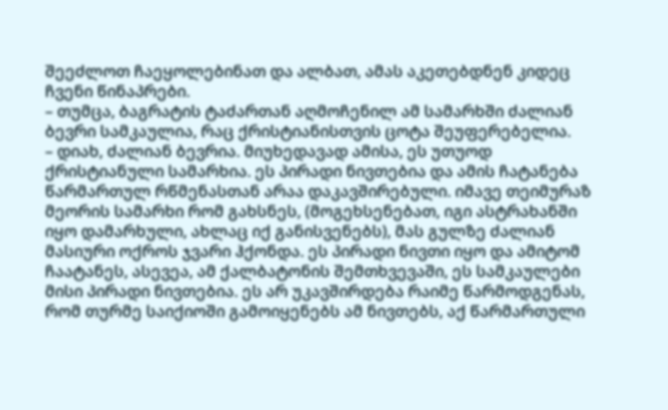შეეძლოთ ჩაეყოლებინათ და ალბათ, ამას აკეთებდნენ კიდეც ჩვენი წინაპრები.
– თუმცა, ბაგრატის ტაძართან აღმოჩენილ ამ სამარხში ძალიან ბევრი სამკაულია, რაც ქრისტიანისთვის ცოტა შეუფერებელია.
– დიახ, ძალიან ბევრია. მიუხედავად ამისა, ეს უთუოდ ქრისტიანული სამარხია. ეს პირადი ნივთებია და ამის ჩატანება წარმართულ რწმენასთან არაა დაკავშირებული. იმავე თეიმურაზ მეორის სამარხი რომ გახსნეს, (მოგეხსენებათ, იგი ასტრახანში იყო დამარხული, ახლაც იქ განისვენებს), მას გულზე ძალიან მასიური ოქროს ჯვარი ჰქონდა. ეს პირადი ნივთი იყო და ამიტომ ჩაატანეს, ასევეა, ამ ქალბატონის შემთხვევაში, ეს სამკაულები მისი პირადი ნივთებია. ეს არ უკავშირდება რაიმე წარმოდგენას, რომ თურმე საიქიოში გამოიყენებს ამ ნივთებს, აქ წარმართული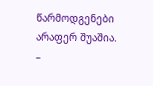წარმოდგენები არაფერ შუაშია.
–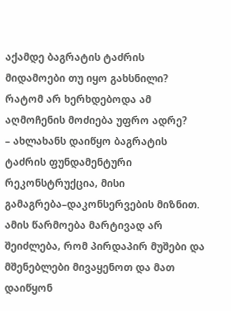აქამდე ბაგრატის ტაძრის მიდამოები თუ იყო გახსნილი? რატომ არ ხერხდებოდა ამ აღმოჩენის მოძიება უფრო ადრე?
– ახლახანს დაიწყო ბაგრატის ტაძრის ფუნდამენტური რეკონსტრუქცია, მისი გამაგრება–დაკონსერვების მიზნით. ამის წარმოება მარტივად არ შეიძლება, რომ პირდაპირ მუშები და მშენებლები მივაყენოთ და მათ დაიწყონ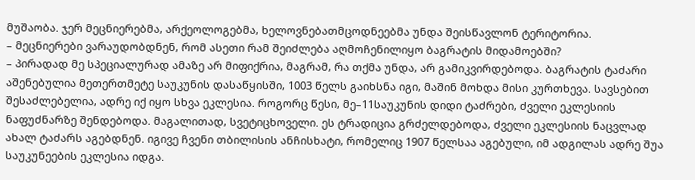მუშაობა. ჯერ მეცნიერებმა, არქეოლოგებმა, ხელოვნებათმცოდნეებმა უნდა შეისწავლონ ტერიტორია.
– მეცნიერები ვარაუდობდნენ, რომ ასეთი რამ შეიძლება აღმოჩენილიყო ბაგრატის მიდამოებში?
– პირადად მე სპეციალურად ამაზე არ მიფიქრია, მაგრამ, რა თქმა უნდა, არ გამიკვირდებოდა. ბაგრატის ტაძარი აშენებულია მეთერთმეტე საუკუნის დასაწყისში, 1003 წელს გაიხსნა იგი, მაშინ მოხდა მისი კურთხევა. სავსებით შესაძლებელია, ადრე იქ იყო სხვა ეკლესია. როგორც წესი, მე–11საუკუნის დიდი ტაძრები, ძველი ეკლესიის ნაფუძნარზე შენდებოდა. მაგალითად, სვეტიცხოველი. ეს ტრადიცია გრძელდებოდა, ძველი ეკლესიის ნაცვლად ახალ ტაძარს აგებდნენ. იგივე ჩვენი თბილისის ანჩისხატი, რომელიც 1907 წელსაა აგებული, იმ ადგილას ადრე შუა საუკუნეების ეკლესია იდგა.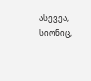ასევეა, სიონიც,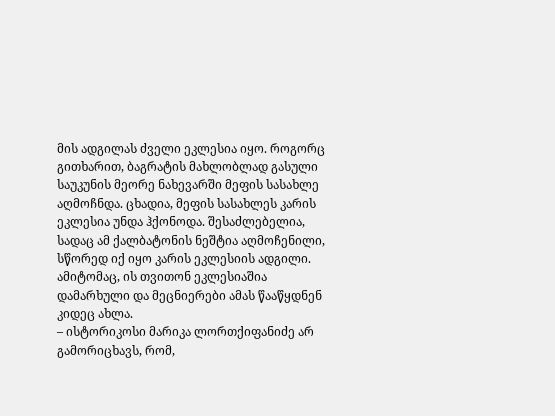მის ადგილას ძველი ეკლესია იყო. როგორც გითხარით, ბაგრატის მახლობლად გასული საუკუნის მეორე ნახევარში მეფის სასახლე აღმოჩნდა. ცხადია, მეფის სასახლეს კარის ეკლესია უნდა ჰქონოდა. შესაძლებელია, სადაც ამ ქალბატონის ნეშტია აღმოჩენილი, სწორედ იქ იყო კარის ეკლესიის ადგილი. ამიტომაც, ის თვითონ ეკლესიაშია დამარხული და მეცნიერები ამას წააწყდნენ კიდეც ახლა.
– ისტორიკოსი მარიკა ლორთქიფანიძე არ გამორიცხავს, რომ,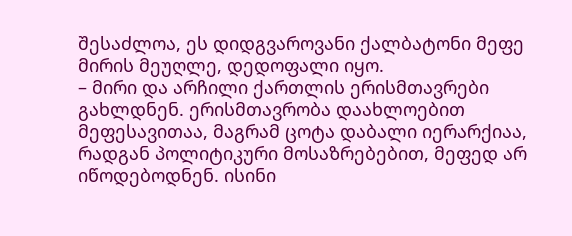შესაძლოა, ეს დიდგვაროვანი ქალბატონი მეფე მირის მეუღლე, დედოფალი იყო.
– მირი და არჩილი ქართლის ერისმთავრები გახლდნენ. ერისმთავრობა დაახლოებით მეფესავითაა, მაგრამ ცოტა დაბალი იერარქიაა, რადგან პოლიტიკური მოსაზრებებით, მეფედ არ იწოდებოდნენ. ისინი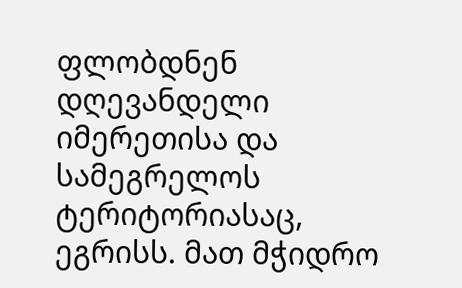ფლობდნენ დღევანდელი იმერეთისა და სამეგრელოს ტერიტორიასაც, ეგრისს. მათ მჭიდრო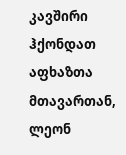კავშირი ჰქონდათ აფხაზთა მთავართან, ლეონ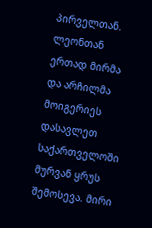პირველთან. ლეონთან ერთად მირმა და არჩილმა მოიგერიეს დასავლეთ საქართველოში მურვან ყრუს შემოსევა. მირი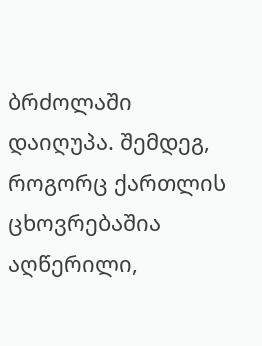ბრძოლაში დაიღუპა. შემდეგ, როგორც ქართლის ცხოვრებაშია აღწერილი,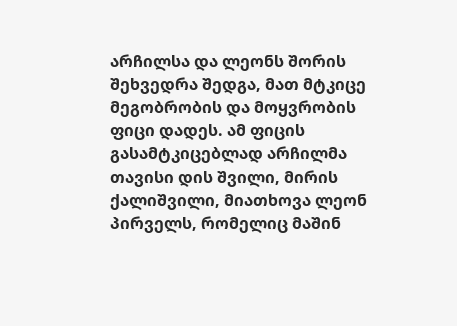არჩილსა და ლეონს შორის შეხვედრა შედგა, მათ მტკიცე მეგობრობის და მოყვრობის ფიცი დადეს. ამ ფიცის გასამტკიცებლად არჩილმა თავისი დის შვილი, მირის ქალიშვილი, მიათხოვა ლეონ პირველს, რომელიც მაშინ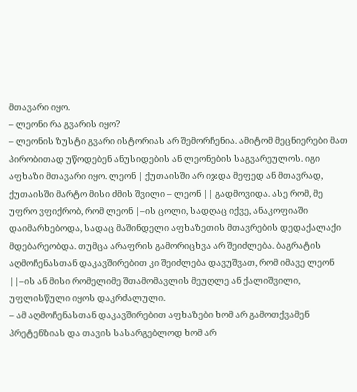მთავარი იყო.
– ლეონი რა გვარის იყო?
– ლეონის ზუსტი გვარი ისტორიას არ შემორჩენია. ამიტომ მეცნიერები მათ პირობითად უწოდებენ ანუსიდების ან ლეონების საგვარეულოს. იგი აფხაზი მთავარი იყო. ლეონ | ქუთაისში არ იჯდა მეფედ ან მთავრად, ქუთაისში მარტო მისი ძმის შვილი – ლეონ || გადმოვიდა. ასე რომ, მე უფრო ვფიქრობ, რომ ლეონ |–ის ცოლი, სადღაც იქვე, ანაკოფიაში დაიმარხებოდა, სადაც მაშინდელი აფხაზეთის მთავრების დედაქალაქი მდებარეობდა. თუმცა არაფრის გამორიცხვა არ შეიძლება. ბაგრატის აღმოჩენასთან დაკავშირებით კი შეიძლება დავუშვათ, რომ იმავე ლეონ ||–ის ან მისი რომელიმე შთამომავლის მეუღლე ან ქალიშვილი, უფლისწული იყოს დაკრძალული.
– ამ აღმოჩენასთან დაკავშირებით აფხაზები ხომ არ გამოთქვამენ პრეტენზიას და თავის სასარგებლოდ ხომ არ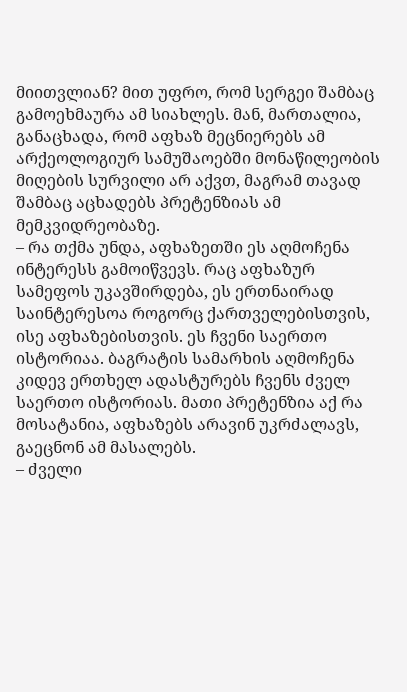მიითვლიან? მით უფრო, რომ სერგეი შამბაც გამოეხმაურა ამ სიახლეს. მან, მართალია, განაცხადა, რომ აფხაზ მეცნიერებს ამ არქეოლოგიურ სამუშაოებში მონაწილეობის მიღების სურვილი არ აქვთ, მაგრამ თავად შამბაც აცხადებს პრეტენზიას ამ მემკვიდრეობაზე.
– რა თქმა უნდა, აფხაზეთში ეს აღმოჩენა ინტერესს გამოიწვევს. რაც აფხაზურ სამეფოს უკავშირდება, ეს ერთნაირად საინტერესოა როგორც ქართველებისთვის, ისე აფხაზებისთვის. ეს ჩვენი საერთო ისტორიაა. ბაგრატის სამარხის აღმოჩენა კიდევ ერთხელ ადასტურებს ჩვენს ძველ საერთო ისტორიას. მათი პრეტენზია აქ რა მოსატანია, აფხაზებს არავინ უკრძალავს, გაეცნონ ამ მასალებს.
– ძველი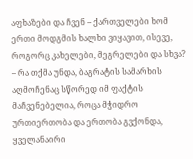აფხაზები და ჩვენ – ქართველები ხომ ერთი მოდგმის ხალხი ვიყავით, ისევე, როგორც კახელები, მეგრელები და სხვა?
– რა თქმა უნდა, ბაგრატის სამარხის აღმოჩენაც სწორედ იმ ფაქტის მაჩვენებელია, როცა მჭიდრო ურთიერთობა და ერთობა გვქონდა, ყველანაირი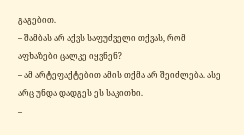გაგებით.
– შამბას არ აქვს საფუძველი თქვას, რომ აფხაზები ცალკე იყვნენ?
– ამ არტეფაქტებით ამის თქმა არ შეიძლება. ასე არც უნდა დადგეს ეს საკითხი.
–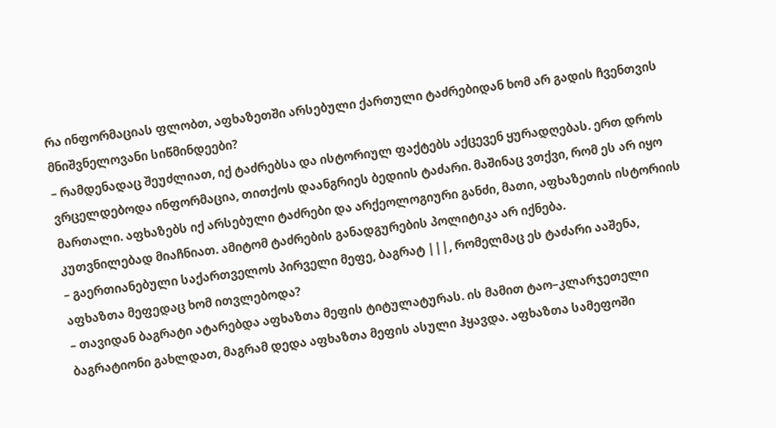რა ინფორმაციას ფლობთ, აფხაზეთში არსებული ქართული ტაძრებიდან ხომ არ გადის ჩვენთვის მნიშვნელოვანი სიწმინდეები?
– რამდენადაც შეუძლიათ, იქ ტაძრებსა და ისტორიულ ფაქტებს აქცევენ ყურადღებას. ერთ დროს ვრცელდებოდა ინფორმაცია, თითქოს დაანგრიეს ბედიის ტაძარი. მაშინაც ვთქვი, რომ ეს არ იყო მართალი. აფხაზებს იქ არსებული ტაძრები და არქეოლოგიური განძი, მათი, აფხაზეთის ისტორიის კუთვნილებად მიაჩნიათ. ამიტომ ტაძრების განადგურების პოლიტიკა არ იქნება.
– გაერთიანებული საქართველოს პირველი მეფე, ბაგრატ |||, რომელმაც ეს ტაძარი ააშენა, აფხაზთა მეფედაც ხომ ითვლებოდა?
– თავიდან ბაგრატი ატარებდა აფხაზთა მეფის ტიტულატურას. ის მამით ტაო–კლარჯეთელი ბაგრატიონი გახლდათ, მაგრამ დედა აფხაზთა მეფის ასული ჰყავდა. აფხაზთა სამეფოში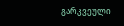გარკვეული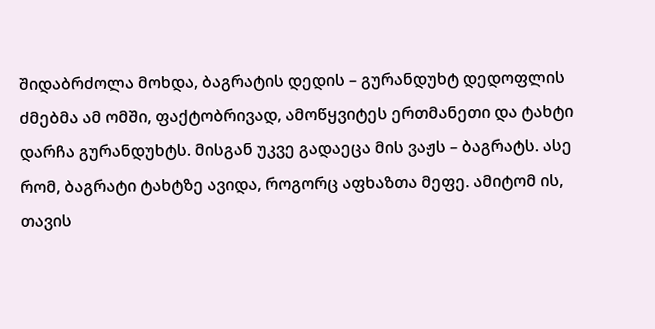შიდაბრძოლა მოხდა, ბაგრატის დედის – გურანდუხტ დედოფლის ძმებმა ამ ომში, ფაქტობრივად, ამოწყვიტეს ერთმანეთი და ტახტი დარჩა გურანდუხტს. მისგან უკვე გადაეცა მის ვაჟს – ბაგრატს. ასე რომ, ბაგრატი ტახტზე ავიდა, როგორც აფხაზთა მეფე. ამიტომ ის, თავის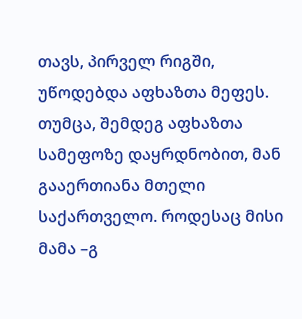თავს, პირველ რიგში, უწოდებდა აფხაზთა მეფეს. თუმცა, შემდეგ აფხაზთა სამეფოზე დაყრდნობით, მან გააერთიანა მთელი საქართველო. როდესაც მისი მამა –გ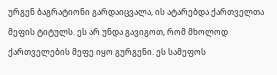ურგენ ბაგრატიონი გარდაიცვალა, ის ატარებდა ქართველთა მეფის ტიტულს. ეს არ უნდა გავიგოთ, რომ მხოლოდ ქართველების მეფე იყო გურგენი. ეს სამეფოს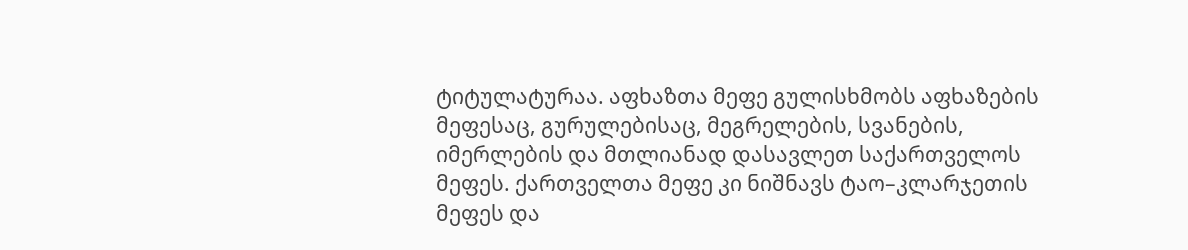ტიტულატურაა. აფხაზთა მეფე გულისხმობს აფხაზების მეფესაც, გურულებისაც, მეგრელების, სვანების, იმერლების და მთლიანად დასავლეთ საქართველოს მეფეს. ქართველთა მეფე კი ნიშნავს ტაო–კლარჯეთის მეფეს და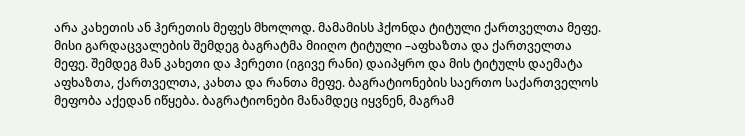არა კახეთის ან ჰერეთის მეფეს მხოლოდ. მამამისს ჰქონდა ტიტული ქართველთა მეფე. მისი გარდაცვალების შემდეგ ბაგრატმა მიიღო ტიტული –აფხაზთა და ქართველთა მეფე. შემდეგ მან კახეთი და ჰერეთი (იგივე რანი) დაიპყრო და მის ტიტულს დაემატა აფხაზთა, ქართველთა, კახთა და რანთა მეფე. ბაგრატიონების საერთო საქართველოს მეფობა აქედან იწყება. ბაგრატიონები მანამდეც იყვნენ, მაგრამ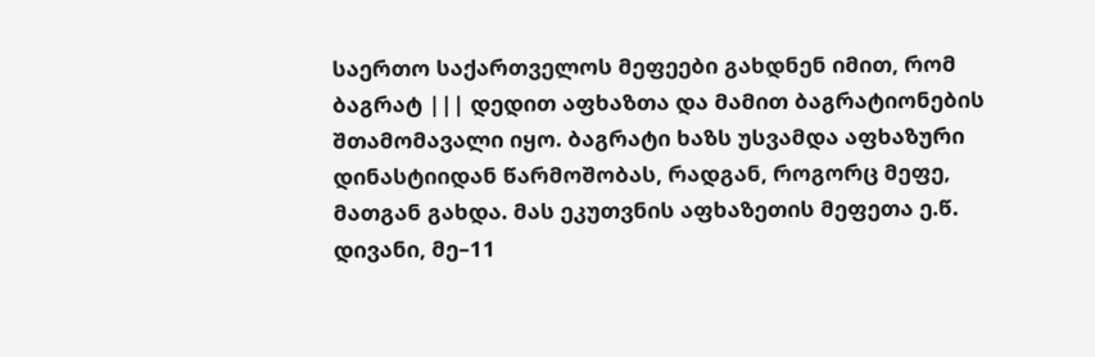საერთო საქართველოს მეფეები გახდნენ იმით, რომ ბაგრატ ||| დედით აფხაზთა და მამით ბაგრატიონების შთამომავალი იყო. ბაგრატი ხაზს უსვამდა აფხაზური დინასტიიდან წარმოშობას, რადგან, როგორც მეფე, მათგან გახდა. მას ეკუთვნის აფხაზეთის მეფეთა ე.წ. დივანი, მე–11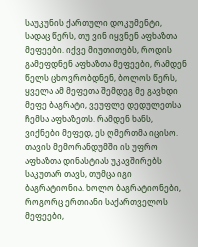საუკუნის ქართული დოკუმენტი, სადაც წერს, თუ ვინ იყვნენ აფხაზთა მეფეები. იქვე მიუთითებს, როდის გამეფდნენ აფხაზთა მეფეები, რამდენ წელს ცხოვრობდნენ, ბოლოს წერს, ყველა ამ მეფეთა შემდეგ მე გავხდი მეფე ბაგრატი, ვეუფლე დედულეთსა ჩემსა აფხაზეთს. რამდენ ხანს, ვიქნები მეფედ, ეს ღმერთმა იცისო. თავის მემორანდუმში ის უფრო აფხაზთა დინასტიას უკავშირებს საკუთარ თავს, თუმცა იგი ბაგრატიონია. ხოლო ბაგრატიონები, როგორც ერთიანი საქართველოს მეფეები,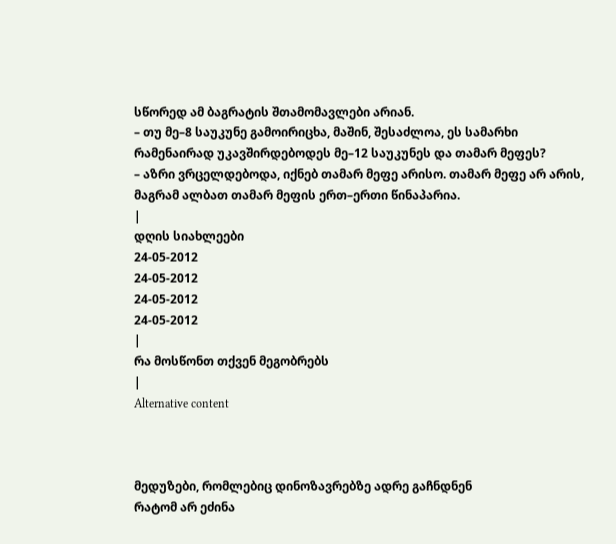სწორედ ამ ბაგრატის შთამომავლები არიან.
– თუ მე–8 საუკუნე გამოირიცხა, მაშინ, შესაძლოა, ეს სამარხი რამენაირად უკავშირდებოდეს მე–12 საუკუნეს და თამარ მეფეს?
– აზრი ვრცელდებოდა, იქნებ თამარ მეფე არისო. თამარ მეფე არ არის, მაგრამ ალბათ თამარ მეფის ერთ–ერთი წინაპარია.
|
დღის სიახლეები
24-05-2012
24-05-2012
24-05-2012
24-05-2012
|
რა მოსწონთ თქვენ მეგობრებს
|
Alternative content



მედუზები, რომლებიც დინოზავრებზე ადრე გაჩნდნენ
რატომ არ ეძინა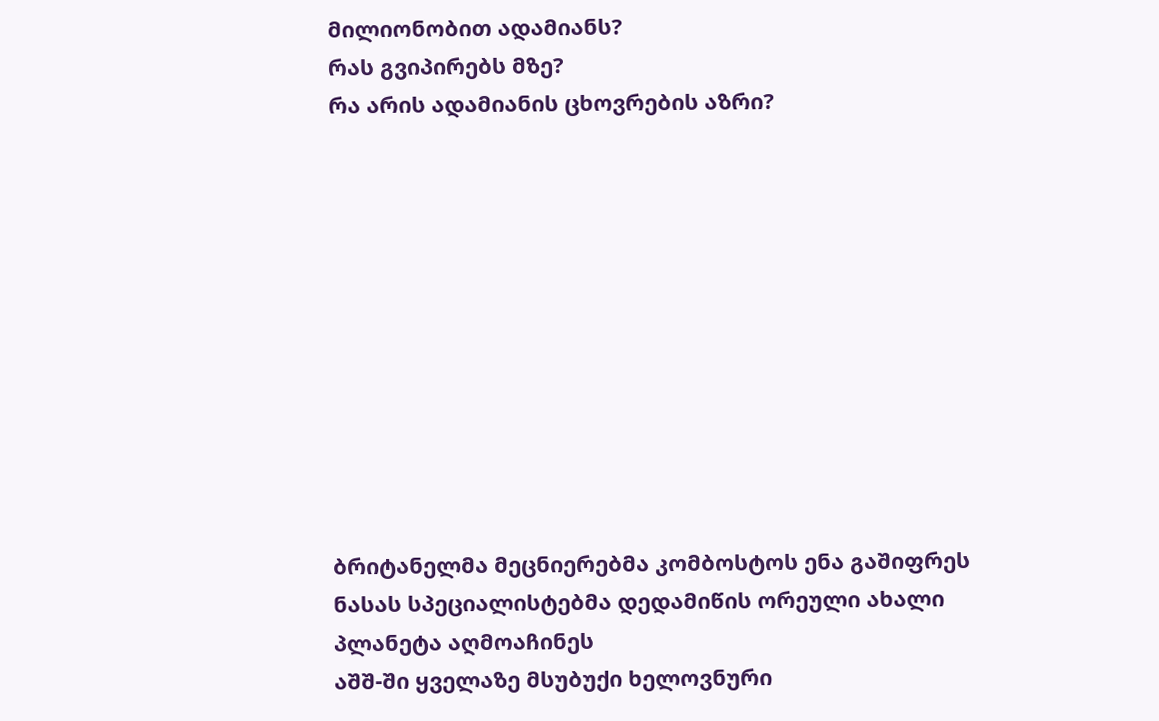მილიონობით ადამიანს?
რას გვიპირებს მზე?
რა არის ადამიანის ცხოვრების აზრი?











ბრიტანელმა მეცნიერებმა კომბოსტოს ენა გაშიფრეს
ნასას სპეციალისტებმა დედამიწის ორეული ახალი პლანეტა აღმოაჩინეს
აშშ-ში ყველაზე მსუბუქი ხელოვნური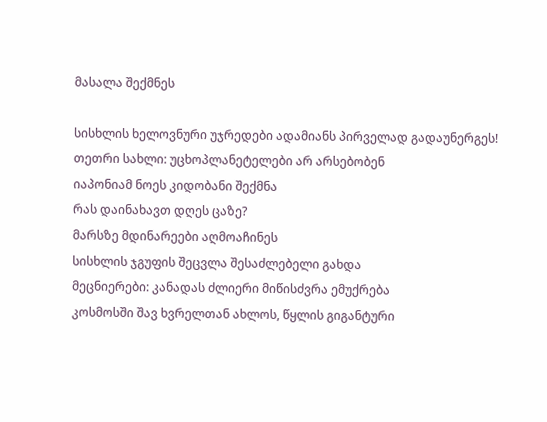მასალა შექმნეს

სისხლის ხელოვნური უჯრედები ადამიანს პირველად გადაუნერგეს!
თეთრი სახლი: უცხოპლანეტელები არ არსებობენ
იაპონიამ ნოეს კიდობანი შექმნა
რას დაინახავთ დღეს ცაზე?
მარსზე მდინარეები აღმოაჩინეს
სისხლის ჯგუფის შეცვლა შესაძლებელი გახდა
მეცნიერები: კანადას ძლიერი მიწისძვრა ემუქრება
კოსმოსში შავ ხვრელთან ახლოს, წყლის გიგანტური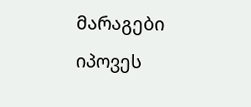მარაგები იპოვეს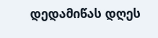დედამიწას დღეს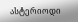ასტერიოდი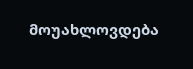მოუახლოვდება